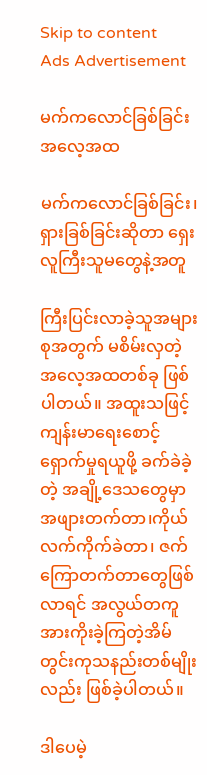Skip to content
Ads Advertisement

မက်ကလောင်ခြစ်ခြင်းအလေ့အထ

မက်ကလောင်ခြစ်ခြင်း၊ ရှားခြစ်ခြင်းဆိုတာ ရှေးလူကြီးသူမတွေနဲ့အတူ

ကြီးပြင်းလာခဲ့သူအများစုအတွက် မစိမ်းလှတဲ့ အလေ့အထတစ်ခု ဖြစ်ပါတယ်။ အထူးသဖြင့်ကျန်းမာရေးစောင့်ရှောက်မှုရယူဖို့ ခက်ခဲခဲ့တဲ့ အချို့ဒေသတွေမှာ အဖျားတက်တာ၊ကိုယ်လက်ကိုက်ခဲတာ၊ ဇက်ကြောတက်တာတွေဖြစ်လာရင် အလွယ်တကူ အားကိုးခဲ့ကြတဲ့အိမ်တွင်းကုသနည်းတစ်မျိုးလည်း ဖြစ်ခဲ့ပါတယ်။

ဒါပေမဲ့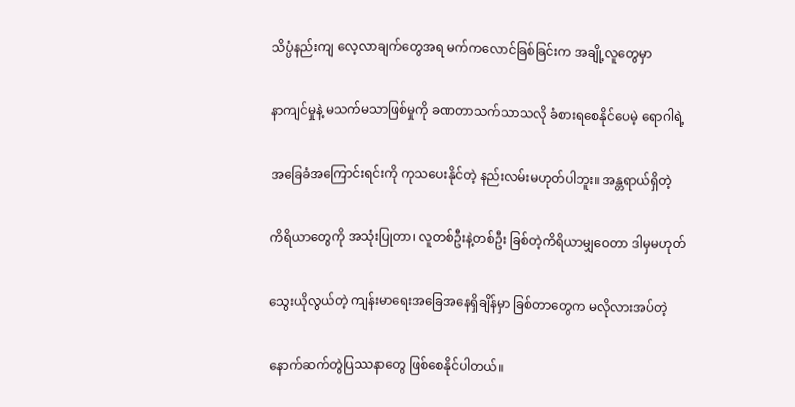သိပ္ပံနည်းကျ လေ့လာချက်တွေအရ မက်ကလောင်ခြစ်ခြင်းက အချို့လူတွေမှာ

နာကျင်မှုနဲ့ မသက်မသာဖြစ်မှုကို ခဏတာသက်သာသလို ခံစားရစေနိုင်ပေမဲ့ ရောဂါရဲ့

အခြေခံအကြောင်းရင်းကို ကုသပေးနိုင်တဲ့ နည်းလမ်းမဟုတ်ပါဘူး။ အန္တရာယ်ရှိတဲ့

ကိရိယာတွေကို အသုံးပြုတာ၊ လူတစ်ဦးနဲ့တစ်ဦး ခြစ်တဲ့ကိရိယာမျှဝေတာ ဒါမှမဟုတ်

သွေးယိုလွယ်တဲ့ ကျန်းမာရေးအခြေအနေရှိချိန်မှာ ခြစ်တာတွေက မလိုလားအပ်တဲ့

နောက်ဆက်တွဲပြဿနာတွေ ဖြစ်စေနိုင်ပါတယ်။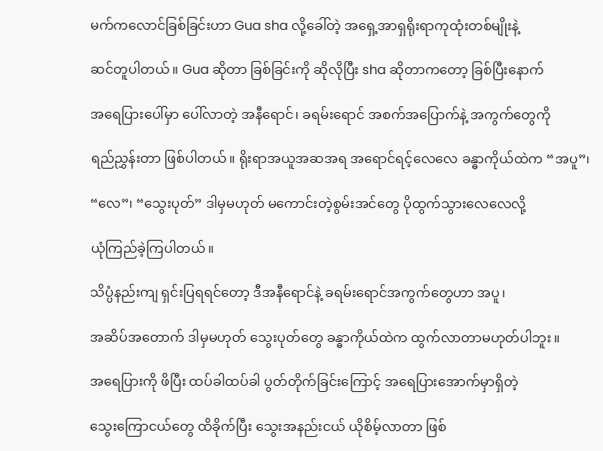မက်ကလောင်ခြစ်ခြင်းဟာ Gua sha လို့ခေါ်တဲ့ အရှေ့အာရှရိုးရာကုထုံးတစ်မျိုးနဲ့

ဆင်တူပါတယ်။ Gua ဆိုတာ ခြစ်ခြင်းကို ဆိုလိုပြီး sha ဆိုတာကတော့ ခြစ်ပြီးနောက်

အရေပြားပေါ်မှာ ပေါ်လာတဲ့ အနီရောင်၊ ခရမ်းရောင် အစက်အပြောက်နဲ့ အကွက်တွေကို

ရည်ညွှန်းတာ ဖြစ်ပါတယ်။ ရိုးရာအယူအဆအရ အရောင်ရင့်လေလေ ခန္ဓာကိုယ်ထဲက “အပူ”၊

“လေ”၊ “သွေးပုတ်” ဒါမှမဟုတ် မကောင်းတဲ့စွမ်းအင်တွေ ပိုထွက်သွားလေလေလို့

ယုံကြည်ခဲ့ကြပါတယ်။

သိပ္ပံနည်းကျ ရှင်းပြရရင်တော့ ဒီအနီရောင်နဲ့ ခရမ်းရောင်အကွက်တွေဟာ အပူ၊

အဆိပ်အတောက် ဒါမှမဟုတ် သွေးပုတ်တွေ ခန္ဓာကိုယ်ထဲက ထွက်လာတာမဟုတ်ပါဘူး။

အရေပြားကို ဖိပြီး ထပ်ခါထပ်ခါ ပွတ်တိုက်ခြင်းကြောင့် အရေပြားအောက်မှာရှိတဲ့

သွေးကြောငယ်တွေ ထိခိုက်ပြီး သွေးအနည်းငယ် ယိုစိမ့်လာတာ ဖြစ်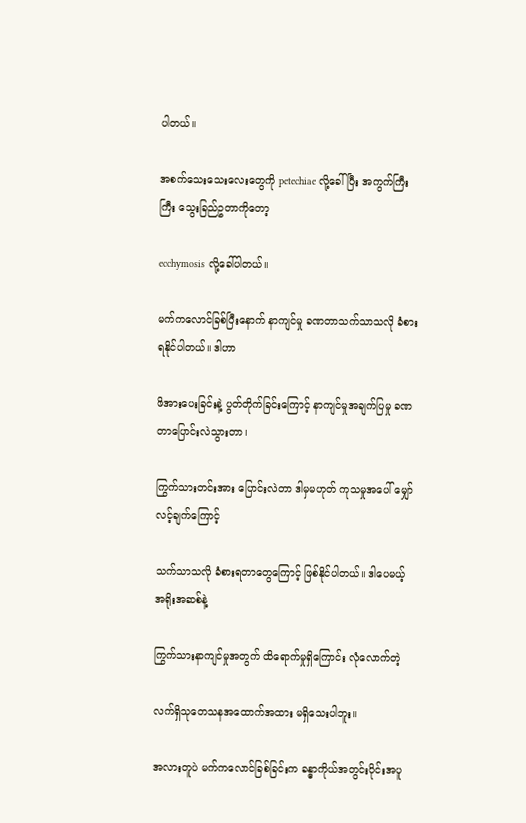ပါတယ်။

အစက်သေးသေးလေးတွေကို petechiae လို့ခေါ်ပြီး အကွက်ကြီးကြီး သွေးခြည်ဥတာကိုတော့

ecchymosis လို့ခေါ်ပါတယ်။

မက်ကလောင်ခြစ်ပြီးနောက် နာကျင်မှု ခဏတာသက်သာသလို ခံစားရနိုင်ပါတယ်။ ဒါဟာ

ဖိအားပေးခြင်းနဲ့ ပွတ်တိုက်ခြင်းကြောင့် နာကျင်မှုအချက်ပြမှု ခဏတာပြောင်းလဲသွားတာ၊

ကြွက်သားတင်းအား ပြောင်းလဲတာ ဒါမှမဟုတ် ကုသမှုအပေါ် မျှော်လင့်ချက်ကြောင့်

သက်သာသလို ခံစားရတာတွေကြောင့် ဖြစ်နိုင်ပါတယ်။ ဒါပေမယ့် အရိုးအဆစ်နဲ့

ကြွက်သားနာကျင်မှုအတွက် ထိရောက်မှုရှိကြောင်း လုံလောက်တဲ့

လက်ရှိသုတေသနအထောက်အထား မရှိသေးပါဘူး။

အလားတူပဲ မက်ကလောင်ခြစ်ခြင်းက ခန္ဓာကိုယ်အတွင်းပိုင်းအပူ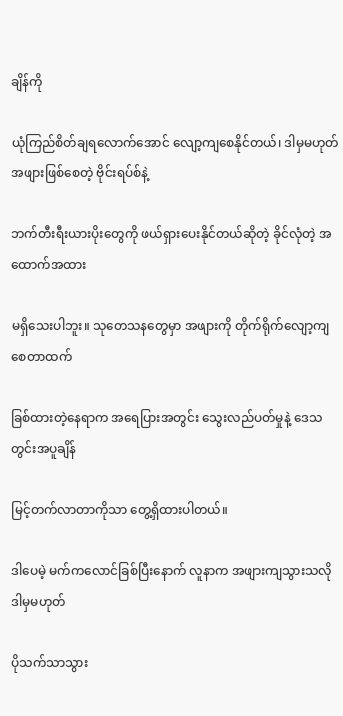ချိန်ကို

ယုံကြည်စိတ်ချရလောက်အောင် လျော့ကျစေနိုင်တယ်၊ ဒါမှမဟုတ် အဖျားဖြစ်စေတဲ့ ဗိုင်းရပ်စ်နဲ့

ဘက်တီးရီးယားပိုးတွေကို ဖယ်ရှားပေးနိုင်တယ်ဆိုတဲ့ ခိုင်လုံတဲ့ အထောက်အထား

မရှိသေးပါဘူး။ သုတေသနတွေမှာ အဖျားကို တိုက်ရိုက်လျော့ကျစေတာထက်

ခြစ်ထားတဲ့နေရာက အရေပြားအတွင်း သွေးလည်ပတ်မှုနဲ့ ဒေသတွင်းအပူချိန်

မြင့်တက်လာတာကိုသာ တွေ့ရှိထားပါတယ်။

ဒါပေမဲ့ မက်ကလောင်ခြစ်ပြီးနောက် လူနာက အဖျားကျသွားသလို ဒါမှမဟုတ်

ပိုသက်သာသွား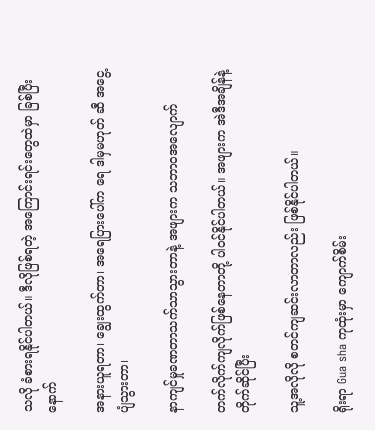သလို ခံစားရနိုင်ပါတယ်။ ဒီလိုဖြစ်ရတဲ့ အကြောင်းရင်းတွေထဲမှာ ခြစ်ပြီးနောက်

အနားယူရတာ၊ ချွေးထွက်တာ၊ အရေပြားပေါ်က ရေ ဒါမှမဟုတ် ဆီ အငွေ့ပျံသွားတာ၊

နာကျင်မှုခဏတာသက်သာသွားတာနဲ့ အဖျားက သဘာဝအလျောက်

တက်လိုက်ကျလိုက်ဖြစ်နေတာတို့ ပါဝင်နိုင်ပါတယ်။ အဖျားက အဲဒီအချိန်နဲ့ တိုက်ဆိုင်ပြီး

သူ့အလိုလို စတင်ကျဆင်းလာတာလည်း ဖြစ်နိုင်ပါတယ်။

ရိုးရာ Gua sha ကုထုံးမှာ ကျောက်စိမ်း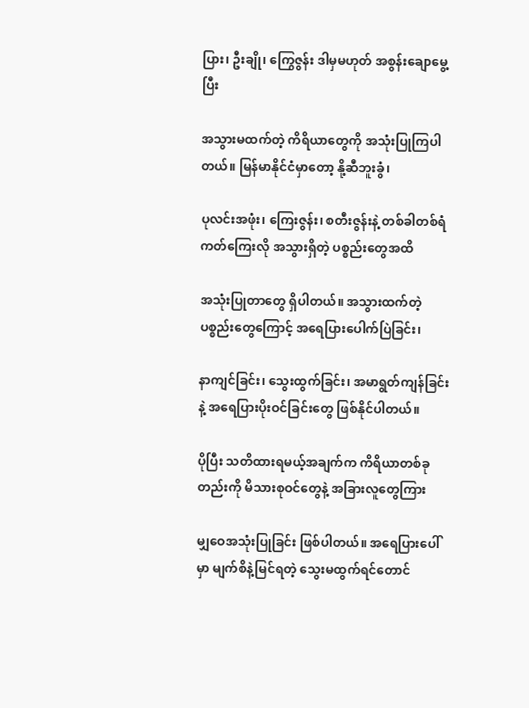ပြား၊ ဦးချို၊ ကြွေဇွန်း ဒါမှမဟုတ် အစွန်းချောမွေ့ပြီး

အသွားမထက်တဲ့ ကိရိယာတွေကို အသုံးပြုကြပါတယ်။ မြန်မာနိုင်ငံမှာတော့ နို့ဆီဘူးခွံ၊

ပုလင်းအဖုံး၊ ကြေးဇွန်း၊ စတီးဇွန်းနဲ့ တစ်ခါတစ်ရံ ကတ်ကြေးလို အသွားရှိတဲ့ ပစ္စည်းတွေအထိ

အသုံးပြုတာတွေ ရှိပါတယ်။ အသွားထက်တဲ့ပစ္စည်းတွေကြောင့် အရေပြားပေါက်ပြဲခြင်း၊

နာကျင်ခြင်း၊ သွေးထွက်ခြင်း၊ အမာရွတ်ကျန်ခြင်းနဲ့ အရေပြားပိုးဝင်ခြင်းတွေ ဖြစ်နိုင်ပါတယ်။

ပိုပြီး သတိထားရမယ့်အချက်က ကိရိယာတစ်ခုတည်းကို မိသားစုဝင်တွေနဲ့ အခြားလူတွေကြား

မျှဝေအသုံးပြုခြင်း ဖြစ်ပါတယ်။ အရေပြားပေါ်မှာ မျက်စိနဲ့မြင်ရတဲ့ သွေးမထွက်ရင်တောင်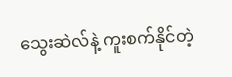သွေးဆဲလ်နဲ့ ကူးစက်နိုင်တဲ့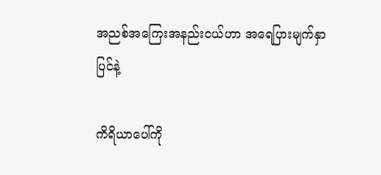အညစ်အကြေးအနည်းငယ်ဟာ အရေပြားမျက်နှာပြင်နဲ့

ကိရိယာပေါ်ကို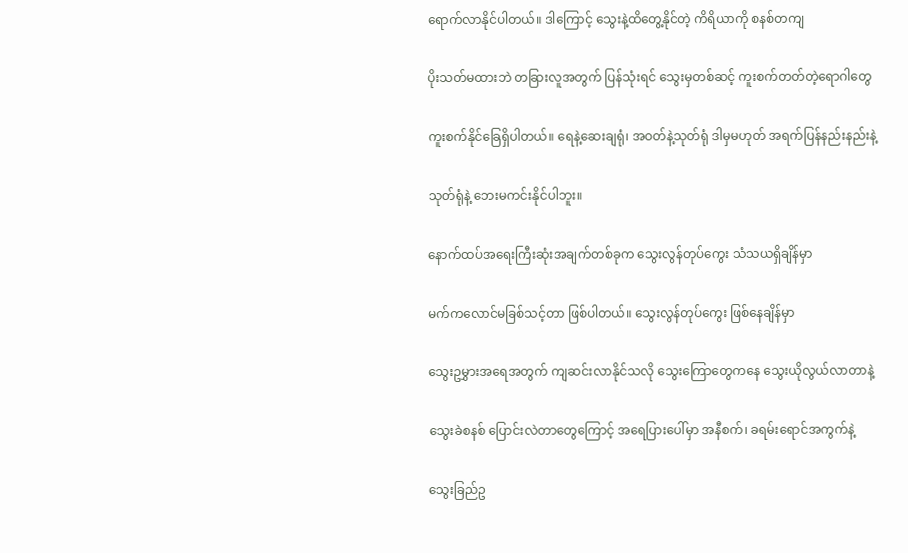ရောက်လာနိုင်ပါတယ်။ ဒါကြောင့် သွေးနဲ့ထိတွေ့နိုင်တဲ့ ကိရိယာကို စနစ်တကျ

ပိုးသတ်မထားဘဲ တခြားလူအတွက် ပြန်သုံးရင် သွေးမှတစ်ဆင့် ကူးစက်တတ်တဲ့ရောဂါတွေ

ကူးစက်နိုင်ခြေရှိပါတယ်။ ရေနဲ့ဆေးချရုံ၊ အဝတ်နဲ့သုတ်ရုံ ဒါမှမဟုတ် အရက်ပြန်နည်းနည်းနဲ့

သုတ်ရုံနဲ့ ဘေးမကင်းနိုင်ပါဘူး။

နောက်ထပ်အရေးကြီးဆုံးအချက်တစ်ခုက သွေးလွန်တုပ်ကွေး သံသယရှိချိန်မှာ

မက်ကလောင်မခြစ်သင့်တာ ဖြစ်ပါတယ်။ သွေးလွန်တုပ်ကွေး ဖြစ်နေချိန်မှာ

သွေးဥမွှားအရေအတွက် ကျဆင်းလာနိုင်သလို သွေးကြောတွေကနေ သွေးယိုလွယ်လာတာနဲ့

သွေးခဲစနစ် ပြောင်းလဲတာတွေကြောင့် အရေပြားပေါ်မှာ အနီစက်၊ ခရမ်းရောင်အကွက်နဲ့

သွေးခြည်ဥ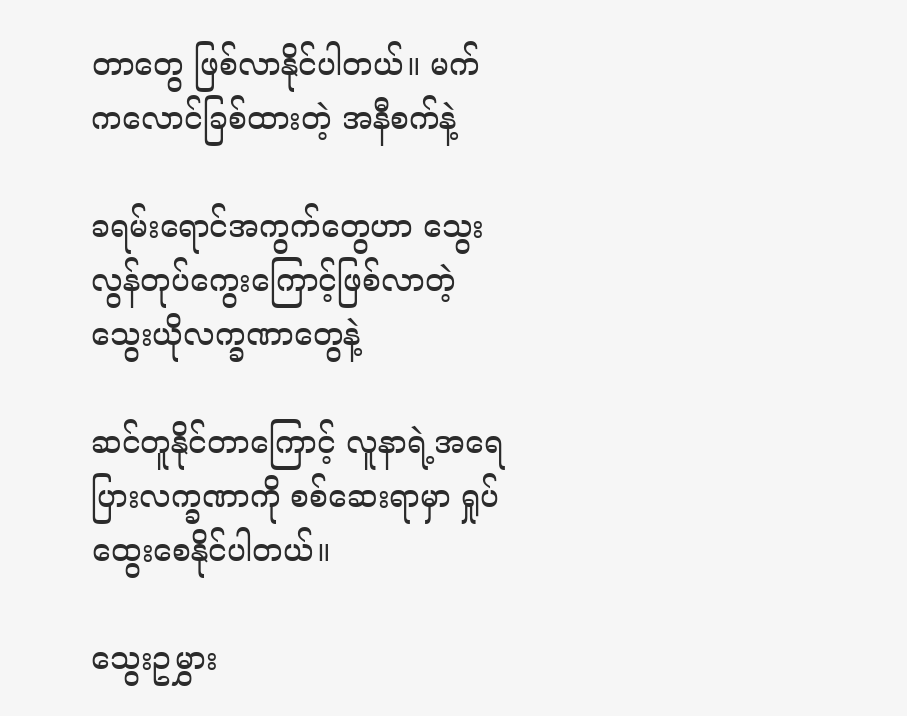တာတွေ ဖြစ်လာနိုင်ပါတယ်။ မက်ကလောင်ခြစ်ထားတဲ့ အနီစက်နဲ့

ခရမ်းရောင်အကွက်တွေဟာ သွေးလွန်တုပ်ကွေးကြောင့်ဖြစ်လာတဲ့ သွေးယိုလက္ခဏာတွေနဲ့

ဆင်တူနိုင်တာကြောင့် လူနာရဲ့အရေပြားလက္ခဏာကို စစ်ဆေးရာမှာ ရှုပ်ထွေးစေနိုင်ပါတယ်။

သွေးဥမွှား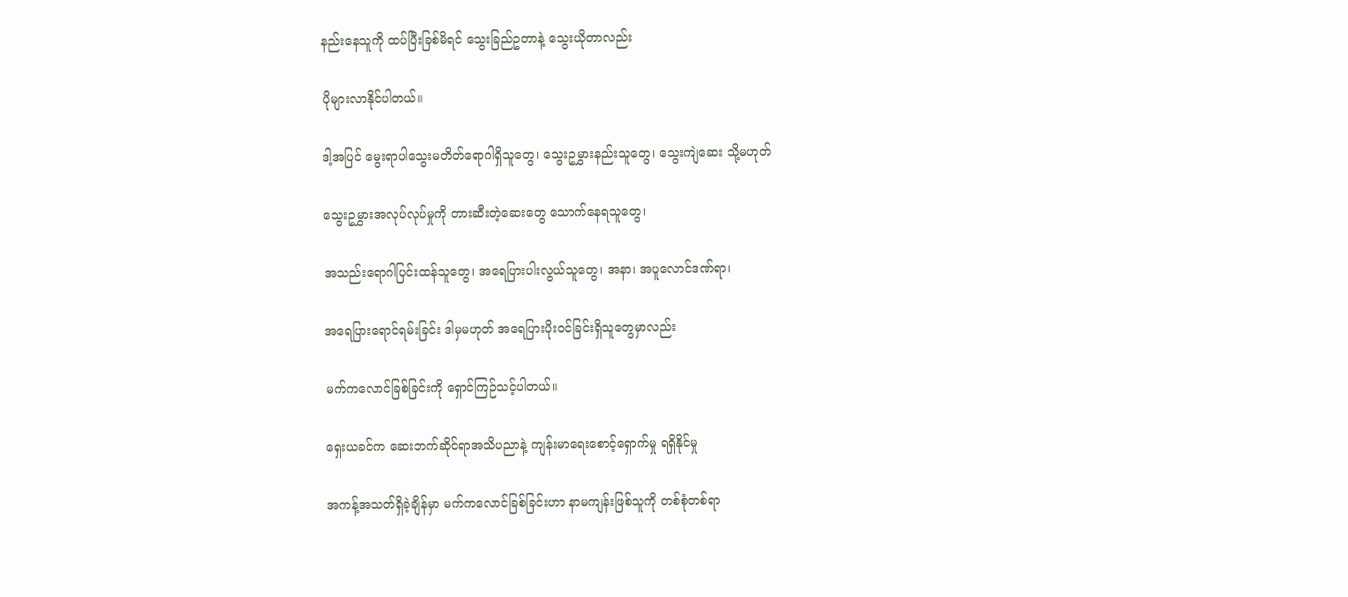နည်းနေသူကို ထပ်ပြီးခြစ်မိရင် သွေးခြည်ဥတာနဲ့ သွေးယိုတာလည်း

ပိုများလာနိုင်ပါတယ်။

ဒါ့အပြင် မွေးရာပါသွေးမတိတ်ရောဂါရှိသူတွေ၊ သွေးဥမွှားနည်းသူတွေ၊ သွေးကျဲဆေး သို့မဟုတ်

သွေးဥမွှားအလုပ်လုပ်မှုကို တားဆီးတဲ့ဆေးတွေ သောက်နေရသူတွေ၊

အသည်းရောဂါပြင်းထန်သူတွေ၊ အရေပြားပါးလွယ်သူတွေ၊ အနာ၊ အပူလောင်ဒဏ်ရာ၊

အရေပြားရောင်ရမ်းခြင်း ဒါမှမဟုတ် အရေပြားပိုးဝင်ခြင်းရှိသူတွေမှာလည်း

မက်ကလောင်ခြစ်ခြင်းကို ရှောင်ကြဉ်သင့်ပါတယ်။

ရှေးယခင်က ဆေးဘက်ဆိုင်ရာအသိပညာနဲ့ ကျန်းမာရေးစောင့်ရှောက်မှု ရရှိနိုင်မှု

အကန့်အသတ်ရှိခဲ့ချိန်မှာ မက်ကလောင်ခြစ်ခြင်းဟာ နာမကျန်းဖြစ်သူကို တစ်စုံတစ်ရာ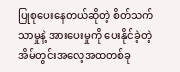ပြုစုပေးနေတယ်ဆိုတဲ့ စိတ်သက်သာမှုနဲ့ အားပေးမှုကို ပေးနိုင်ခဲ့တဲ့ အိမ်တွင်းအလေ့အထတစ်ခု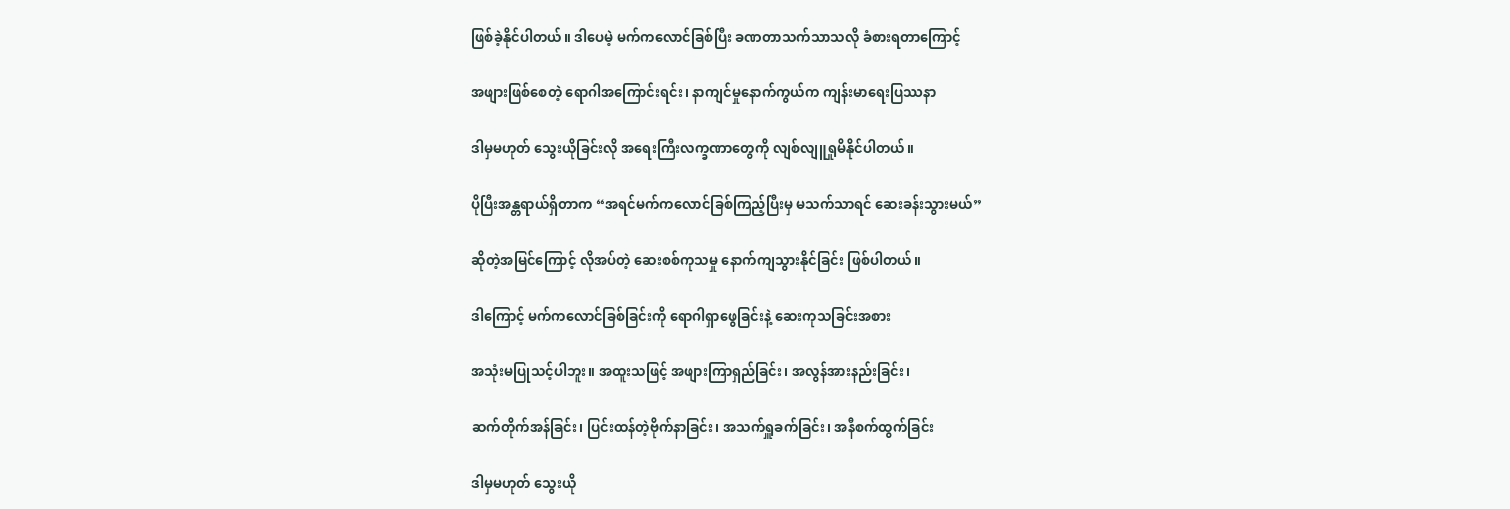ဖြစ်ခဲ့နိုင်ပါတယ်။ ဒါပေမဲ့ မက်ကလောင်ခြစ်ပြီး ခဏတာသက်သာသလို ခံစားရတာကြောင့်

အဖျားဖြစ်စေတဲ့ ရောဂါအကြောင်းရင်း၊ နာကျင်မှုနောက်ကွယ်က ကျန်းမာရေးပြဿနာ

ဒါမှမဟုတ် သွေးယိုခြင်းလို အရေးကြီးလက္ခဏာတွေကို လျစ်လျူရှုမိနိုင်ပါတယ်။

ပိုပြီးအန္တရာယ်ရှိတာက “အရင်မက်ကလောင်ခြစ်ကြည့်ပြီးမှ မသက်သာရင် ဆေးခန်းသွားမယ်”

ဆိုတဲ့အမြင်ကြောင့် လိုအပ်တဲ့ ဆေးစစ်ကုသမှု နောက်ကျသွားနိုင်ခြင်း ဖြစ်ပါတယ်။

ဒါကြောင့် မက်ကလောင်ခြစ်ခြင်းကို ရောဂါရှာဖွေခြင်းနဲ့ ဆေးကုသခြင်းအစား

အသုံးမပြုသင့်ပါဘူး။ အထူးသဖြင့် အဖျားကြာရှည်ခြင်း၊ အလွန်အားနည်းခြင်း၊

ဆက်တိုက်အန်ခြင်း၊ ပြင်းထန်တဲ့ဗိုက်နာခြင်း၊ အသက်ရှူခက်ခြင်း၊ အနီစက်ထွက်ခြင်း

ဒါမှမဟုတ် သွေးယို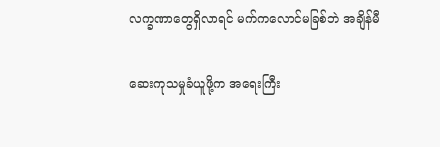လက္ခဏာတွေရှိလာရင် မက်ကလောင်မခြစ်ဘဲ အချိန်မီ

ဆေးကုသမှုခံယူဖို့က အရေးကြီး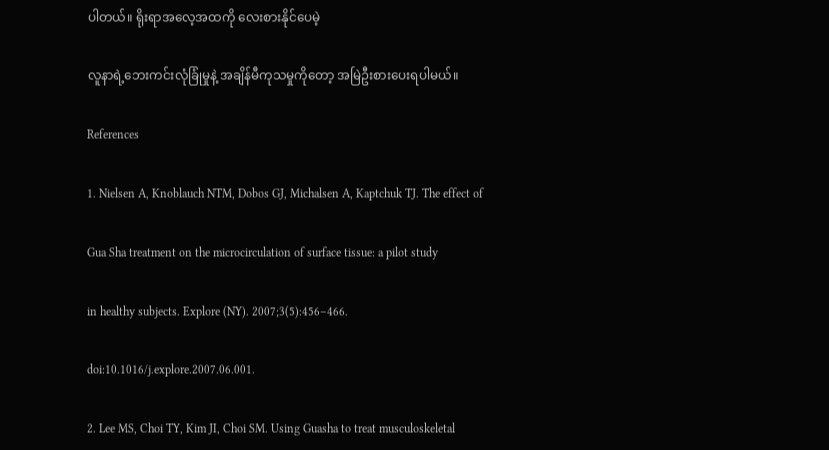ပါတယ်။ ရိုးရာအလေ့အထကို လေးစားနိုင်ပေမဲ့

လူနာရဲ့ဘေးကင်းလုံခြုံမှုနဲ့ အချိန်မီကုသမှုကိုတော့ အမြဲဦးစားပေးရပါမယ်။

References

1. Nielsen A, Knoblauch NTM, Dobos GJ, Michalsen A, Kaptchuk TJ. The effect of

Gua Sha treatment on the microcirculation of surface tissue: a pilot study

in healthy subjects. Explore (NY). 2007;3(5):456–466.

doi:10.1016/j.explore.2007.06.001.

2. Lee MS, Choi TY, Kim JI, Choi SM. Using Guasha to treat musculoskeletal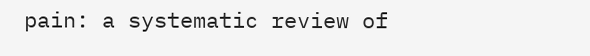pain: a systematic review of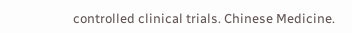controlled clinical trials. Chinese Medicine.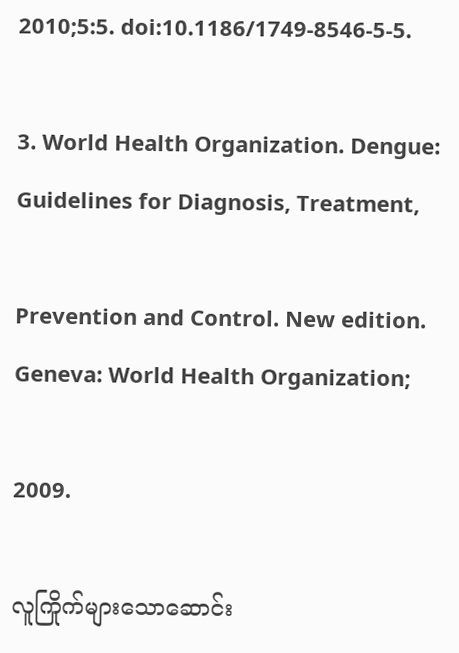2010;5:5. doi:10.1186/1749-8546-5-5.

3. World Health Organization. Dengue: Guidelines for Diagnosis, Treatment,

Prevention and Control. New edition. Geneva: World Health Organization;

2009.

လူကြိုက်များသောဆောင်း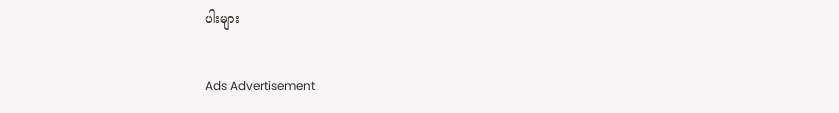ပါးများ

Ads Advertisement